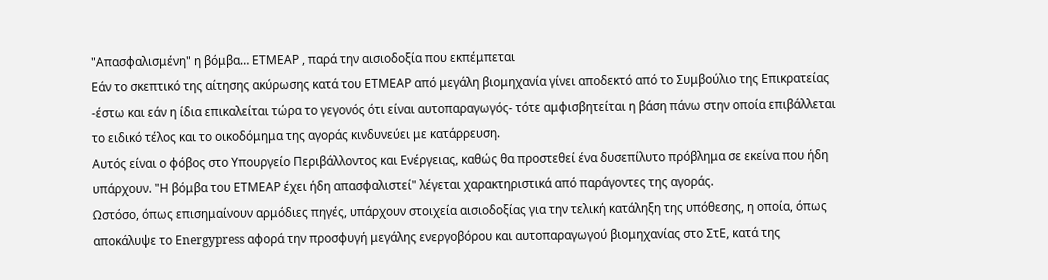"Απασφαλισμένη" η βόμβα… ΕΤΜΕΑΡ , παρά την αισιοδοξία που εκπέμπεται
Εάν το σκεπτικό της αίτησης ακύρωσης κατά του ΕΤΜΕΑΡ από μεγάλη βιομηχανία γίνει αποδεκτό από το Συμβούλιο της Επικρατείας -έστω και εάν η ίδια επικαλείται τώρα το γεγονός ότι είναι αυτοπαραγωγός- τότε αμφισβητείται η βάση πάνω στην οποία επιβάλλεται το ειδικό τέλος και το οικοδόμημα της αγοράς κινδυνεύει με κατάρρευση.
Αυτός είναι ο φόβος στο Υπουργείο Περιβάλλοντος και Ενέργειας, καθώς θα προστεθεί ένα δυσεπίλυτο πρόβλημα σε εκείνα που ήδη υπάρχουν. "Η βόμβα του ΕΤΜΕΑΡ έχει ήδη απασφαλιστεί" λέγεται χαρακτηριστικά από παράγοντες της αγοράς.
Ωστόσο, όπως επισημαίνουν αρμόδιες πηγές, υπάρχουν στοιχεία αισιοδοξίας για την τελική κατάληξη της υπόθεσης, η οποία, όπως αποκάλυψε το Εnergypress αφορά την προσφυγή μεγάλης ενεργοβόρου και αυτοπαραγωγού βιομηχανίας στο ΣτΕ, κατά της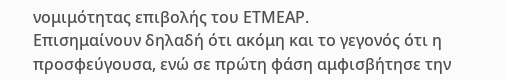νομιμότητας επιβολής του ΕΤΜΕΑΡ.
Επισημαίνουν δηλαδή ότι ακόμη και το γεγονός ότι η προσφεύγουσα, ενώ σε πρώτη φάση αμφισβήτησε την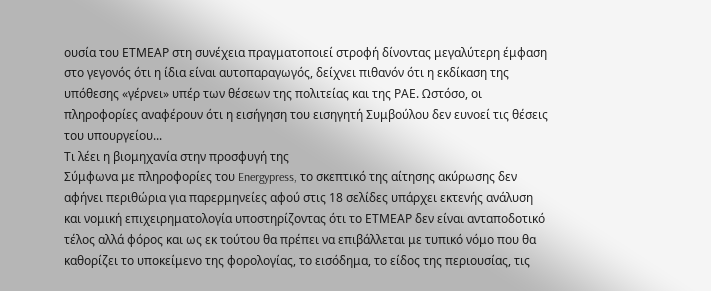ουσία του ΕΤΜΕΑΡ στη συνέχεια πραγματοποιεί στροφή δίνοντας μεγαλύτερη έμφαση στο γεγονός ότι η ίδια είναι αυτοπαραγωγός, δείχνει πιθανόν ότι η εκδίκαση της υπόθεσης «γέρνει» υπέρ των θέσεων της πολιτείας και της ΡΑΕ. Ωστόσο, οι πληροφορίες αναφέρουν ότι η εισήγηση του εισηγητή Συμβούλου δεν ευνοεί τις θέσεις του υπουργείου...
Τι λέει η βιομηχανία στην προσφυγή της
Σύμφωνα με πληροφορίες του Energypress, το σκεπτικό της αίτησης ακύρωσης δεν αφήνει περιθώρια για παρερμηνείες αφού στις 18 σελίδες υπάρχει εκτενής ανάλυση και νομική επιχειρηματολογία υποστηρίζοντας ότι το ΕΤΜΕΑΡ δεν είναι ανταποδοτικό τέλος αλλά φόρος και ως εκ τούτου θα πρέπει να επιβάλλεται με τυπικό νόμο που θα καθορίζει το υποκείμενο της φορολογίας, το εισόδημα, το είδος της περιουσίας, τις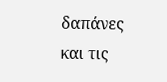δαπάνες και τις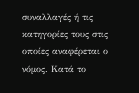συναλλαγές ή τις κατηγορίες τους στις οποίες αναφέρεται ο νόμος. Κατά το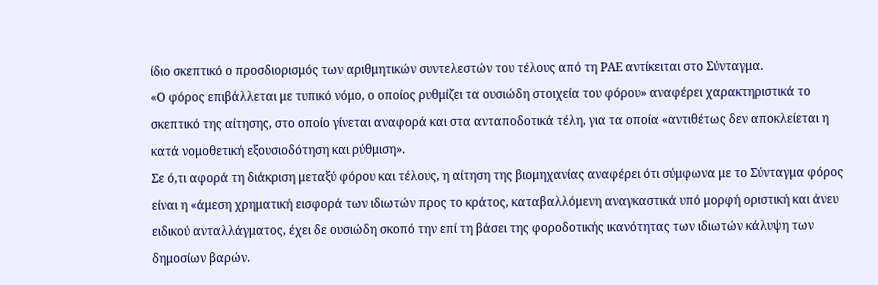ίδιο σκεπτικό ο προσδιορισμός των αριθμητικών συντελεστών του τέλους από τη ΡΑΕ αντίκειται στο Σύνταγμα.
«Ο φόρος επιβάλλεται με τυπικό νόμο, ο οποίος ρυθμίζει τα ουσιώδη στοιχεία του φόρου» αναφέρει χαρακτηριστικά το σκεπτικό της αίτησης, στο οποίο γίνεται αναφορά και στα ανταποδοτικά τέλη, για τα οποία «αντιθέτως δεν αποκλείεται η κατά νομοθετική εξουσιοδότηση και ρύθμιση».
Σε ό,τι αφορά τη διάκριση μεταξύ φόρου και τέλους, η αίτηση της βιομηχανίας αναφέρει ότι σύμφωνα με το Σύνταγμα φόρος είναι η «άμεση χρηματική εισφορά των ιδιωτών προς το κράτος, καταβαλλόμενη αναγκαστικά υπό μορφή οριστική και άνευ ειδικού ανταλλάγματος, έχει δε ουσιώδη σκοπό την επί τη βάσει της φοροδοτικής ικανότητας των ιδιωτών κάλυψη των δημοσίων βαρών.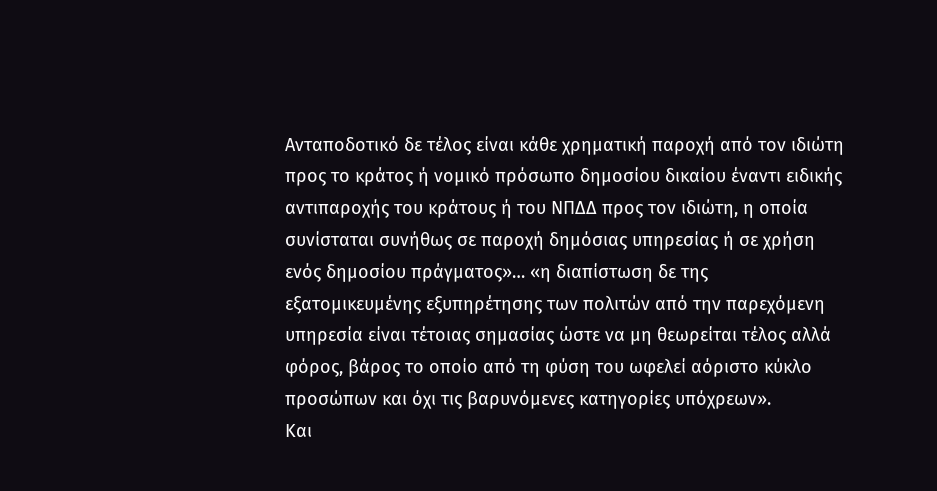Ανταποδοτικό δε τέλος είναι κάθε χρηματική παροχή από τον ιδιώτη προς το κράτος ή νομικό πρόσωπο δημοσίου δικαίου έναντι ειδικής αντιπαροχής του κράτους ή του ΝΠΔΔ προς τον ιδιώτη, η οποία συνίσταται συνήθως σε παροχή δημόσιας υπηρεσίας ή σε χρήση ενός δημοσίου πράγματος»… «η διαπίστωση δε της εξατομικευμένης εξυπηρέτησης των πολιτών από την παρεχόμενη υπηρεσία είναι τέτοιας σημασίας ώστε να μη θεωρείται τέλος αλλά φόρος, βάρος το οποίο από τη φύση του ωφελεί αόριστο κύκλο προσώπων και όχι τις βαρυνόμενες κατηγορίες υπόχρεων».
Και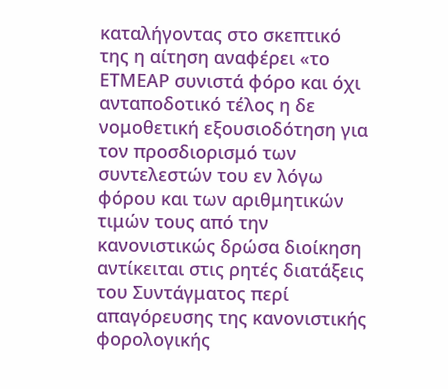καταλήγοντας στο σκεπτικό της η αίτηση αναφέρει «το ΕΤΜΕΑΡ συνιστά φόρο και όχι ανταποδοτικό τέλος η δε νομοθετική εξουσιοδότηση για τον προσδιορισμό των συντελεστών του εν λόγω φόρου και των αριθμητικών τιμών τους από την κανονιστικώς δρώσα διοίκηση αντίκειται στις ρητές διατάξεις του Συντάγματος περί απαγόρευσης της κανονιστικής φορολογικής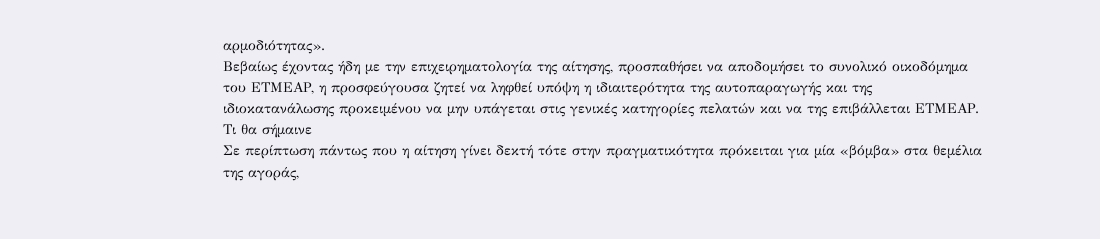αρμοδιότητας».
Βεβαίως έχοντας ήδη με την επιχειρηματολογία της αίτησης, προσπαθήσει να αποδομήσει το συνολικό οικοδόμημα του ΕΤΜΕΑΡ, η προσφεύγουσα ζητεί να ληφθεί υπόψη η ιδιαιτερότητα της αυτοπαραγωγής και της ιδιοκατανάλωσης προκειμένου να μην υπάγεται στις γενικές κατηγορίες πελατών και να της επιβάλλεται ΕΤΜΕΑΡ.
Τι θα σήμαινε
Σε περίπτωση πάντως που η αίτηση γίνει δεκτή τότε στην πραγματικότητα πρόκειται για μία «βόμβα» στα θεμέλια της αγοράς,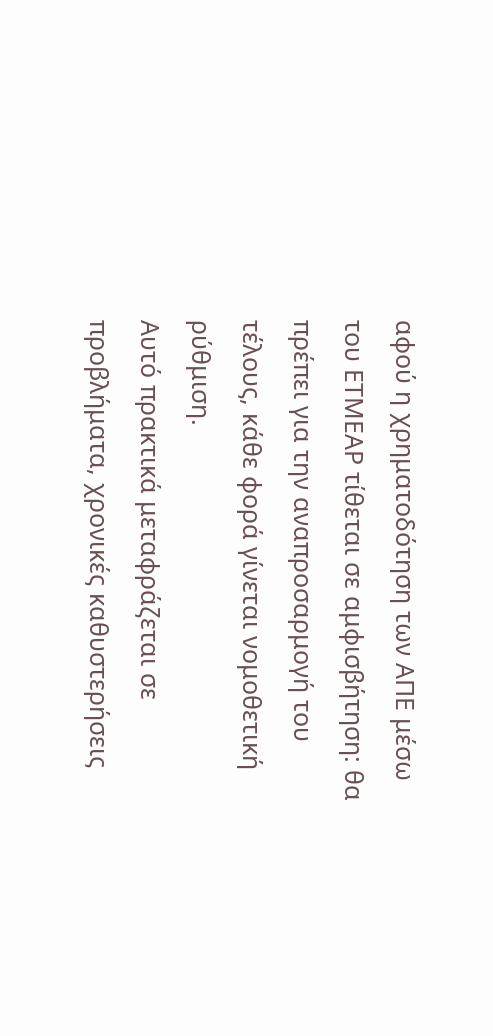αφού η χρηματοδότηση των ΑΠΕ μέσω του ΕΤΜΕΑΡ τίθεται σε αμφισβήτηση: θα πρέπει για την αναπροσαρμογή του τέλους, κάθε φορά γίνεται νομοθετική ρύθμιση.
Αυτό πρακτικά μεταφράζεται σε προβλήματα, χρονικές καθυστερήσεις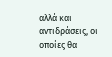αλλά και αντιδράσεις, οι οποίες θα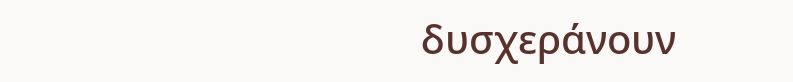δυσχεράνουν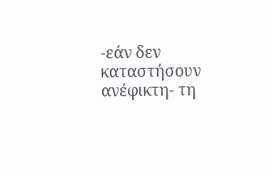-εάν δεν καταστήσουν ανέφικτη- τη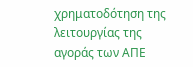χρηματοδότηση της λειτουργίας της αγοράς των ΑΠΕ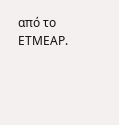από το ΕΤΜΕΑΡ.